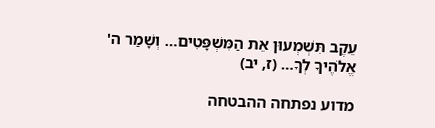עֵקֶב תִּשְׁמְעוּן אֵת הַמִּשְׁפָּטִים… וְשָׁמַר ה' אֱלֹהֶיךָ לְךָ… (ז, יב)

מדוע נפתחה ההבטחה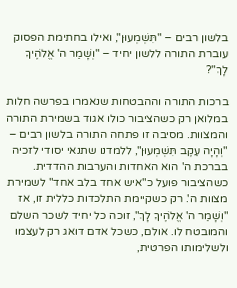בלשון רבים – "תִּשְׁמְעוּן", ואילו בחתימת הפסוק עוברת התורה ללשון יחיד – "וְשָׁמַר ה' אֱלֹהֶיךָ לָךְ"?

ברכות התורה וההבטחות שנאמרו בפרשה חלות במלואן רק כשהציבור כולו אגוד בשמירת התורה והמצוות. מסיבה זו פתחה התורה בלשון רבים – "וְהָיָה עֵקֶב תִּשְׁמְעוּן", ללמדנו שתנאי יסודי לזכיה בברכת ה' הוא האחדות והערבות ההדדית. כשהציבור פועל כ"איש אחד בלב אחד" לשמירת מצוות ה'. רק כשקיימת התלכדות כללית זו, אז "וְשָׁמַר ה' אֱלֹהֶיךָ לָךְ", זוכה כל יחיד לשכר השלם והמובטח לו. אולם, כשכל אדם דואג רק לעצמו ולשלימותו הפרטית,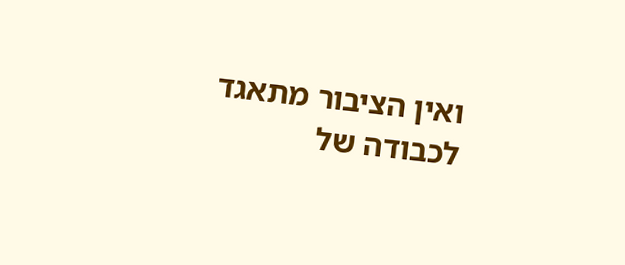ואין הציבור מתאגד לכבודה של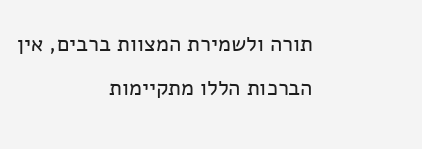תורה ולשמירת המצוות ברבים, אין הברכות הללו מתקיימות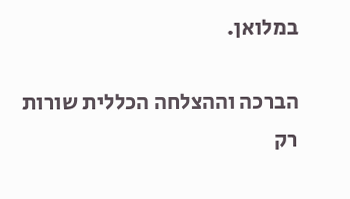במלואן.

הברכה וההצלחה הכללית שורות רק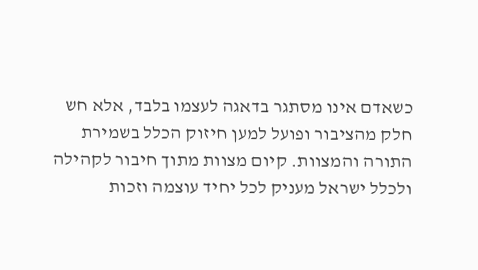כשאדם אינו מסתגר בדאגה לעצמו בלבד, אלא חש חלק מהציבור ופועל למען חיזוק הכלל בשמירת התורה והמצוות. קיום מצוות מתוך חיבור לקהילה ולכלל ישראל מעניק לכל יחיד עוצמה וזכות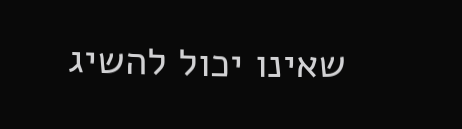שאינו יכול להשיג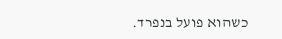כשהוא פועל בנפרד.